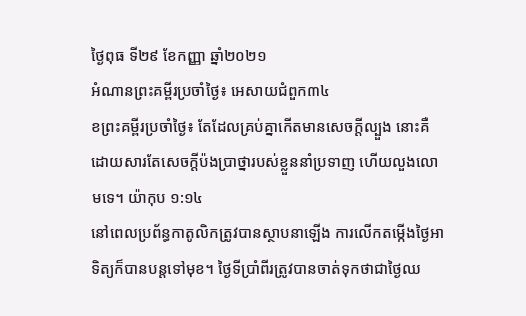ថ្ងៃពុធ ទី២៩ ខែកញ្ញា ឆ្នាំ២០២១
អំណានព្រះគម្ពីរប្រចាំថ្ងៃ៖ អេសាយជំពួក៣៤
ខព្រះគម្ពីរប្រចាំថ្ងៃ៖ តែដែលគ្រប់គ្នាកើតមានសេចក្តីល្បួង នោះគឺដោយសារតែសេចក្តីប៉ងប្រាថ្នារបស់ខ្លួននាំប្រទាញ ហើយលួងលោមទេ។ យ៉ាកុប ១:១៤
នៅពេលប្រព័ន្ធកាតូលិកត្រូវបានស្ថាបនាឡើង ការលើកតម្កើងថ្ងៃអាទិត្យក៏បានបន្តទៅមុខ។ ថ្ងៃទីប្រាំពីរត្រូវបានចាត់ទុកថាជាថ្ងៃឈ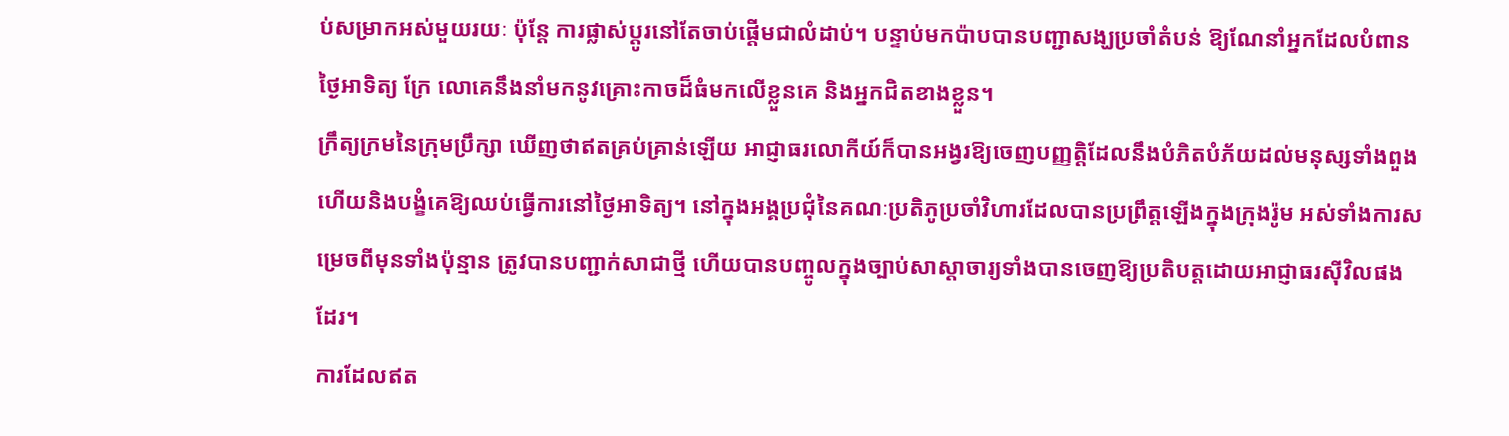ប់សម្រាកអស់មួយរយៈ ប៉ុន្តែ ការផ្លាស់ប្តូរនៅតែចាប់ផ្តើមជាលំដាប់។ បន្ទាប់មកប៉ាបបានបញ្ជាសង្ឃប្រចាំតំបន់ ឱ្យណែនាំអ្នកដែលបំពានថ្ងៃអាទិត្យ ក្រែ លោគេនឹងនាំមកនូវគ្រោះកាចដ៏ធំមកលើខ្លួនគេ និងអ្នកជិតខាងខ្លួន។
ក្រឹត្យក្រមនៃក្រុមប្រឹក្សា ឃើញថាឥតគ្រប់គ្រាន់ឡើយ អាជ្ញាធរលោកីយ៍ក៏បានអង្វរឱ្យចេញបញ្ញត្តិដែលនឹងបំភិតបំភ័យដល់មនុស្សទាំងពួង ហើយនិងបង្ខំគេឱ្យឈប់ធ្វើការនៅថ្ងៃអាទិត្យ។ នៅក្នុងអង្គប្រជុំនៃគណៈប្រតិភូប្រចាំវិហារដែលបានប្រព្រឹត្តឡើងក្នុងក្រុងរ៉ូម អស់ទាំងការសម្រេចពីមុនទាំងប៉ុន្មាន ត្រូវបានបញ្ជាក់សាជាថ្មី ហើយបានបញ្ចូលក្នុងច្បាប់សាស្តាចារ្យទាំងបានចេញឱ្យប្រតិបត្តដោយអាជ្ញាធរស៊ីវិលផងដែរ។
ការដែលឥត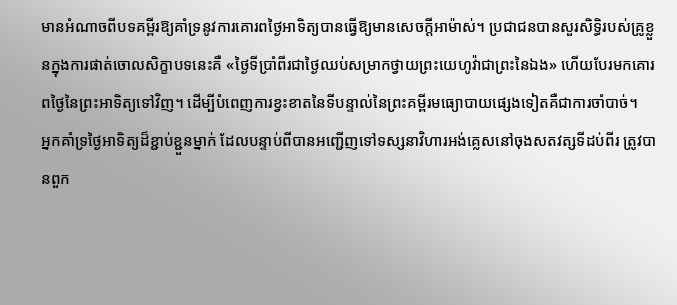មានអំណាចពីបទគម្ពីរឱ្យគាំទ្រនូវការគោរពថ្ងៃអាទិត្យបានធ្វើឱ្យមានសេចក្តីអាម៉ាស់។ ប្រជាជនបានសួរសិទ្ធិរបស់គ្រូខ្លួនក្នុងការផាត់ចោលសិក្ខាបទនេះគឺ «ថ្ងៃទីប្រាំពីរជាថ្ងៃឈប់សម្រាកថ្វាយព្រះយេហូវ៉ាជាព្រះនៃឯង» ហើយបែរមកគោរពថ្ងៃនៃព្រះអាទិត្យទៅវិញ។ ដើម្បីបំពេញការខ្វះខាតនៃទីបន្ទាល់នៃព្រះគម្ពីរមធ្យោបាយផ្សេងទៀតគឺជាការចាំបាច់។
អ្នកគាំទ្រថ្ងៃអាទិត្យដ៏ខ្ជាប់ខ្ជួនម្នាក់ ដែលបន្ទាប់ពីបានអញ្ជើញទៅទស្សនាវិហារអង់គ្លេសនៅចុងសតវត្សទីដប់ពីរ ត្រូវបានពួក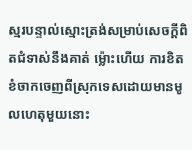ស្មរបន្ទាល់ស្មោះត្រង់សម្រាប់សេចក្តីពិតជំទាស់នឹងគាត់ ម៉្លោះហើយ ការខិតខំចាកចេញពីស្រុកទេសដោយមានមូលហេតុមួយនោះ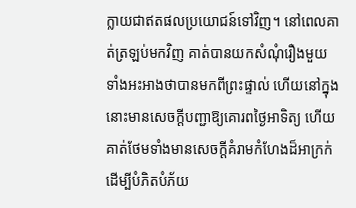ក្លាយជាឥតផលប្រយោជន៍ទៅវិញ។ នៅពេលគាត់ត្រឡប់មកវិញ គាត់បានយកសំណុំរឿងមួយ ទាំងអះអាងថាបានមកពីព្រះផ្ទាល់ ហើយនៅក្នុងនោះមានសេចក្តីបញ្ជាឱ្យគោរពថ្ងៃអាទិត្យ ហើយគាត់ថែមទាំងមានសេចក្តីគំរាមកំហែងដ៏អាក្រក់ ដើម្បីបំភិតបំភ័យ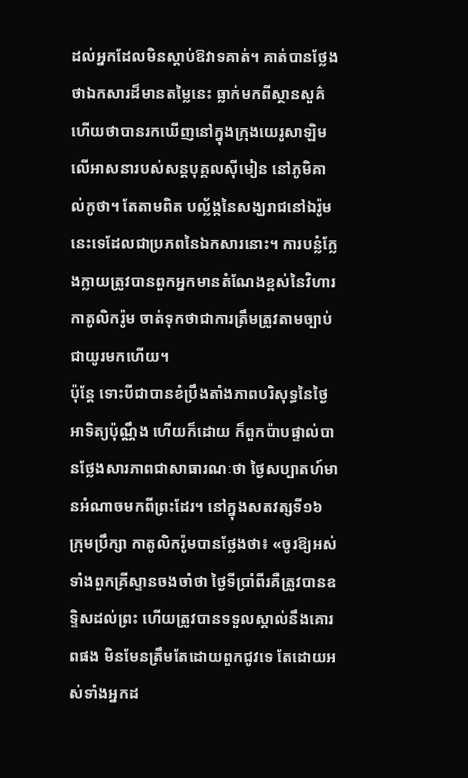ដល់អ្នកដែលមិនស្តាប់ឱវាទគាត់។ គាត់បានថ្លែងថាឯកសារដ៏មានតម្លៃនេះ ធ្លាក់មកពីស្ថានសួគ៌ ហើយថាបានរកឃើញនៅក្នុងក្រុងយេរូសាឡិម លើអាសនារបស់សន្តបុគ្គលស៊ីមៀន នៅភូមិគាល់កូថា។ តែតាមពិត បល្ល័ង្កនៃសង្ឃរាជនៅឯរ៉ូមនេះទេដែលជាប្រភពនៃឯកសារនោះ។ ការបន្លំក្លែងក្លាយត្រូវបានពួកអ្នកមានតំណែងខ្ពស់នៃវិហារកាតូលិករ៉ូម ចាត់ទុកថាជាការត្រឹមត្រូវតាមច្បាប់ជាយូរមកហើយ។
ប៉ុន្តែ ទោះបីជាបានខំប្រឹងតាំងភាពបរិសុទ្ធនៃថ្ងៃអាទិត្យប៉ុណ្ណឹង ហើយក៏ដោយ ក៏ពួកប៉ាបផ្ទាល់បានថ្លែងសារភាពជាសាធារណៈថា ថ្ងៃសប្បាតហ៍មានអំណាចមកពីព្រះដែរ។ នៅក្នុងសតវត្សទី១៦ ក្រុមប្រឹក្សា កាតូលិករ៉ូមបានថ្លែងថា៖ «ចូរឱ្យអស់ទាំងពួកគ្រីស្ទានចងចាំថា ថ្ងៃទីប្រាំពីរគឺត្រូវបានឧទ្ទិសដល់ព្រះ ហើយត្រូវបានទទួលស្គាល់នឹងគោរពផង មិនមែនត្រឹមតែដោយពួកជូវទេ តែដោយអស់ទាំងអ្នកដ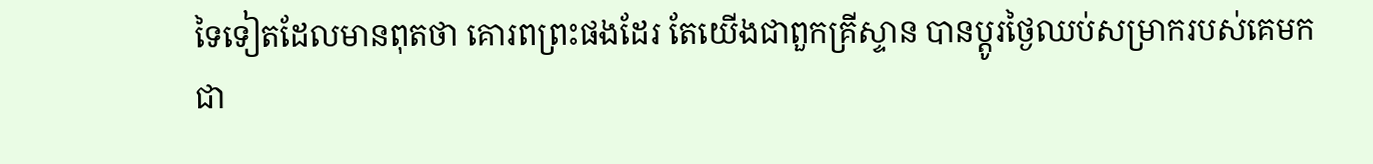ទៃទៀតដែលមានពុតថា គោរពព្រះផងដែរ តែយើងជាពួកគ្រីស្ទាន បានប្តូរថ្ងៃឈប់សម្រាករបស់គេមកជា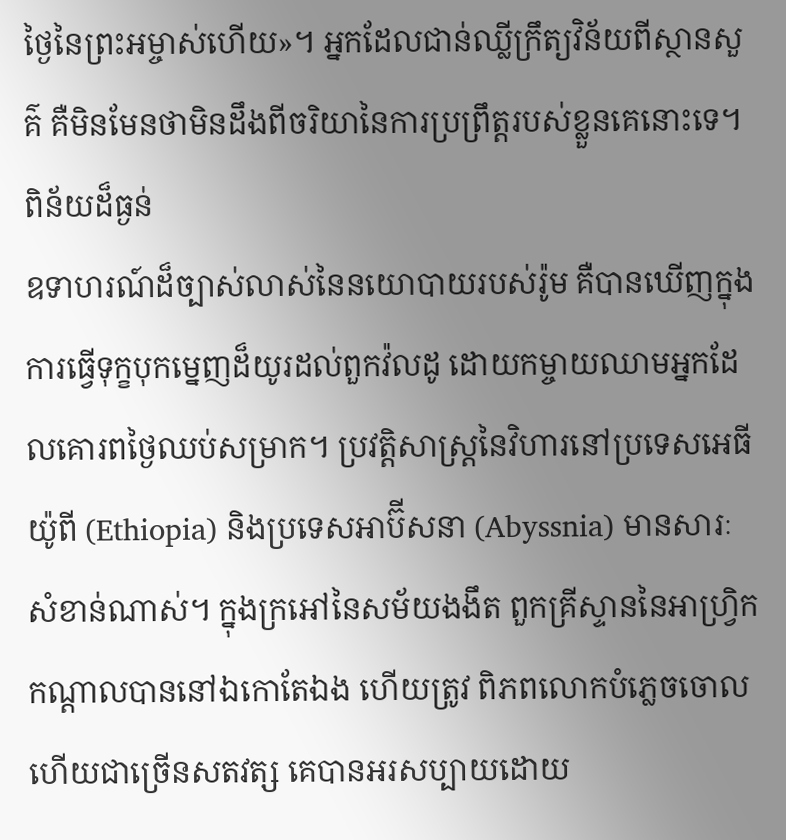ថ្ងៃនៃព្រះអម្ចាស់ហើយ»។ អ្នកដែលជាន់ឈ្លីក្រឹត្យវិន័យពីស្ថានសួគ៌ គឺមិនមែនថាមិនដឹងពីចរិយានៃការប្រព្រឹត្តរបស់ខ្លួនគេនោះទេ។
ពិន័យដ៏ធ្ងន់
ឧទាហរណ៍ដ៏ច្បាស់លាស់នៃនយោបាយរបស់រ៉ូម គឺបានឃើញក្នុងការធ្វើទុក្ខបុកម្នេញដ៏យូរដល់ពួកវ៉លដូ ដោយកម្ចាយឈាមអ្នកដែលគោរពថ្ងៃឈប់សម្រាក។ ប្រវត្តិសាស្ត្រនៃវិហារនៅប្រទេសអេធីយ៉ូពី (Ethiopia) និងប្រទេសអាប៊ីសនា (Abyssnia) មានសារៈសំខាន់ណាស់។ ក្នុងក្រអៅនៃសម័យងងឹត ពួកគ្រីស្ទាននៃអាហ្វ្រិកកណ្តាលបាននៅឯកោតែឯង ហើយត្រូវ ពិភពលោកបំភ្លេចចោលហើយជាច្រើនសតវត្ស គេបានអរសប្បាយដោយ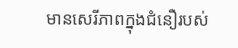មានសេរីភាពក្នុងជំនឿរបស់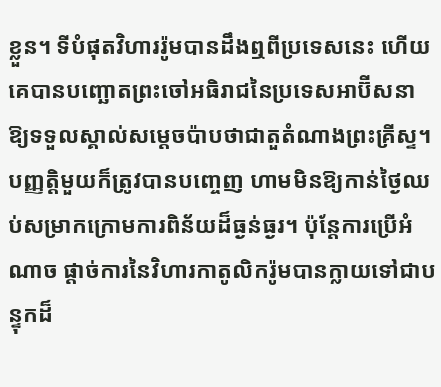ខ្លួន។ ទីបំផុតវិហាររ៉ូមបានដឹងឮពីប្រទេសនេះ ហើយគេបានបញ្ឆោតព្រះចៅអធិរាជនៃប្រទេសអាប៊ីសនា ឱ្យទទួលស្គាល់សម្តេចប៉ាបថាជាតួតំណាងព្រះគ្រីស្ទ។ បញ្ញត្តិមួយក៏ត្រូវបានបញ្ចេញ ហាមមិនឱ្យកាន់ថ្ងៃឈប់សម្រាកក្រោមការពិន័យដ៏ធ្ងន់ធ្ងរ។ ប៉ុន្តែការប្រើអំណាច ផ្តាច់ការនៃវិហារកាតូលិករ៉ូមបានក្លាយទៅជាបន្ទុកដ៏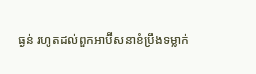ធ្ងន់ រហូតដល់ពួកអាប៊ីសនាខំប្រឹងទម្លាក់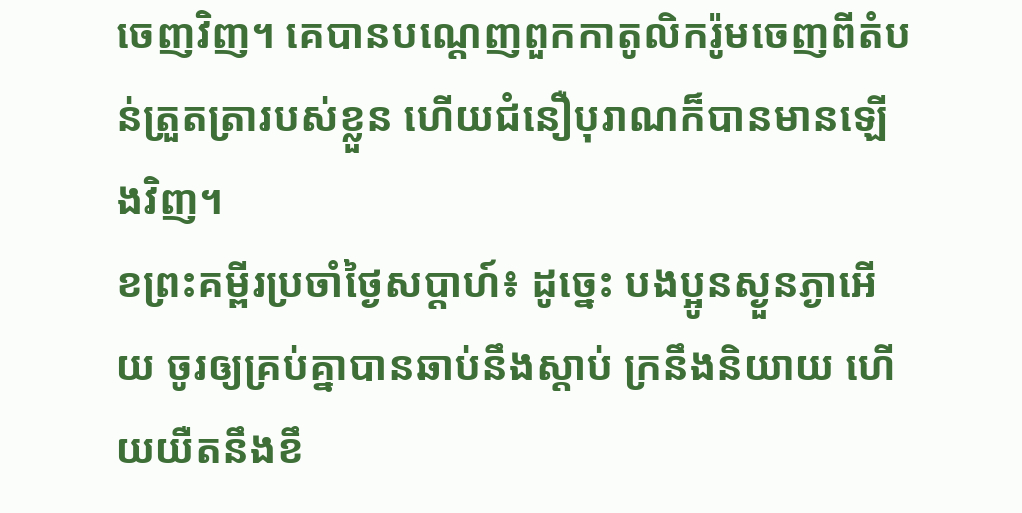ចេញវិញ។ គេបានបណ្តេញពួកកាតូលិករ៉ូមចេញពីតំបន់ត្រួតត្រារបស់ខ្លួន ហើយជំនឿបុរាណក៏បានមានឡើងវិញ។
ខព្រះគម្ពីរប្រចាំថ្ងៃសប្តាហ៍៖ ដូច្នេះ បងប្អូនស្ងួនភ្ងាអើយ ចូរឲ្យគ្រប់គ្នាបានឆាប់នឹងស្តាប់ ក្រនឹងនិយាយ ហើយយឺតនឹងខឹ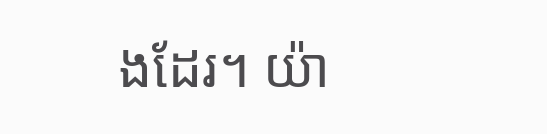ងដែរ។ យ៉ា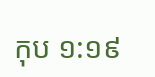កុប ១:១៩